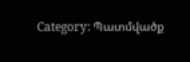Category: Պատմվածք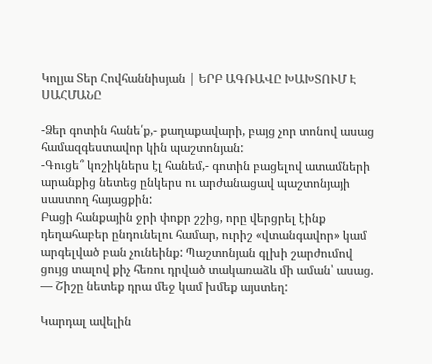Կոլյա Տեր Հովհաննիսյան | ԵՐԲ ԱԳՌԱՎԸ ԽԱԽՏՈՒՄ Է ՍԱՀՄԱՆԸ

-Ձեր գոտին հանե՛ք,- քաղաքավարի, բայց չոր տոնով ասաց համազգեստավոր կին պաշտոնյան:
-Գուցե՞ կոշիկներս էլ հանեմ,- գոտին բացելով ատամների արանքից նետեց ընկերս ու արժանացավ պաշտոնյայի սաստող հայացքին:
Բացի հանքային ջրի փոքր շշից, որը վերցրել էինք դեղահաբեր ընդունելու համար, ուրիշ «վտանգավոր» կամ արգելված բան չունեինք: Պաշտոնյան գլխի շարժումով ցույց տալով քիչ հեռու դրված տակառաձև մի աման՝ ասաց.
— Շիշը նետեք դրա մեջ կամ խմեք այստեղ:

Կարդալ ավելին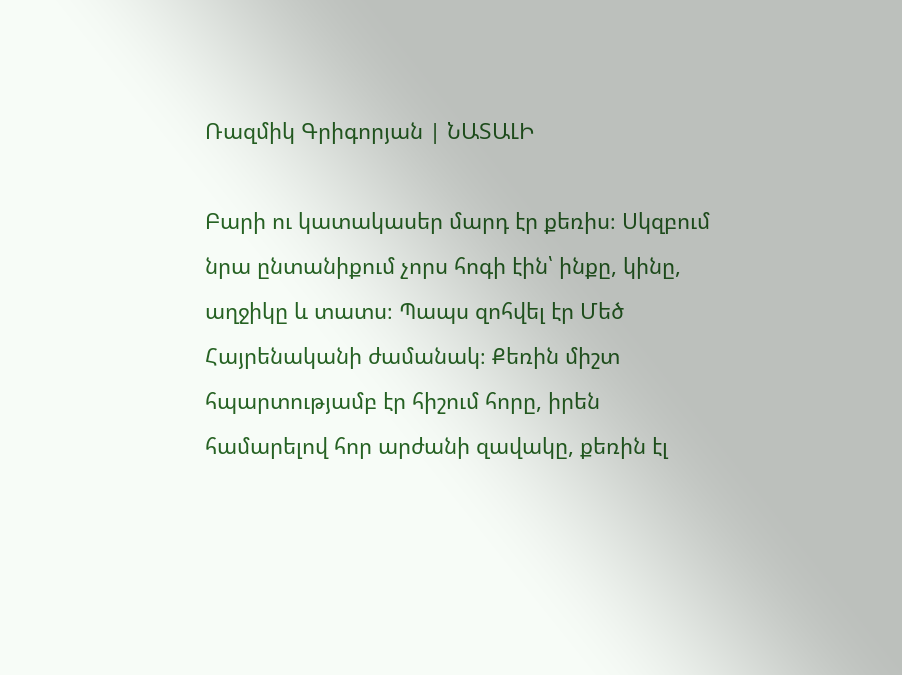Ռազմիկ Գրիգորյան | ՆԱՏԱԼԻ

Բարի ու կատակասեր մարդ էր քեռիս։ Սկզբում նրա ընտանիքում չորս հոգի էին՝ ինքը, կինը, աղջիկը և տատս։ Պապս զոհվել էր Մեծ Հայրենականի ժամանակ։ Քեռին միշտ հպարտությամբ էր հիշում հորը, իրեն համարելով հոր արժանի զավակը, քեռին էլ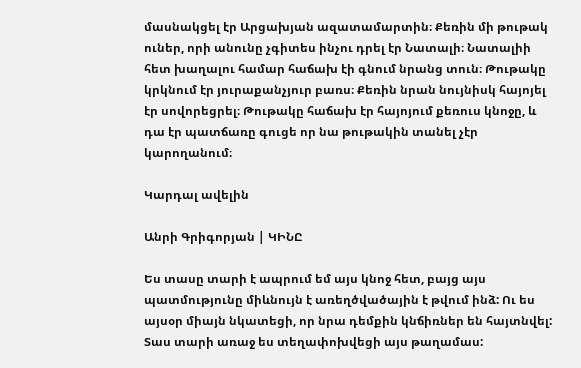մասնակցել էր Արցախյան ազատամարտին։ Քեռին մի թութակ ուներ, որի անունը չգիտես ինչու դրել էր Նատալի։ Նատալիի հետ խաղալու համար հաճախ էի գնում նրանց տուն։ Թութակը կրկնում էր յուրաքանչյուր բառս։ Քեռին նրան նույնիսկ հայոյել էր սովորեցրել։ Թութակը հաճախ էր հայոյում քեռուս կնոջը, և դա էր պատճառը գուցե որ նա թութակին տանել չէր կարողանում։

Կարդալ ավելին

Անրի Գրիգորյան | ԿԻՆԸ

Ես տասը տարի է ապրում եմ այս կնոջ հետ, բայց այս պատմությունը միևնույն է առեղծվածային է թվում ինձ: Ու ես այսօր միայն նկատեցի, որ նրա դեմքին կնճիռներ են հայտնվել:
Տաս տարի առաջ ես տեղափոխվեցի այս թաղամաս: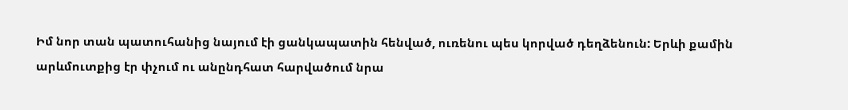Իմ նոր տան պատուհանից նայում էի ցանկապատին հենված, ուռենու պես կորված դեղձենուն: Երևի քամին արևմուտքից էր փչում ու անընդհատ հարվածում նրա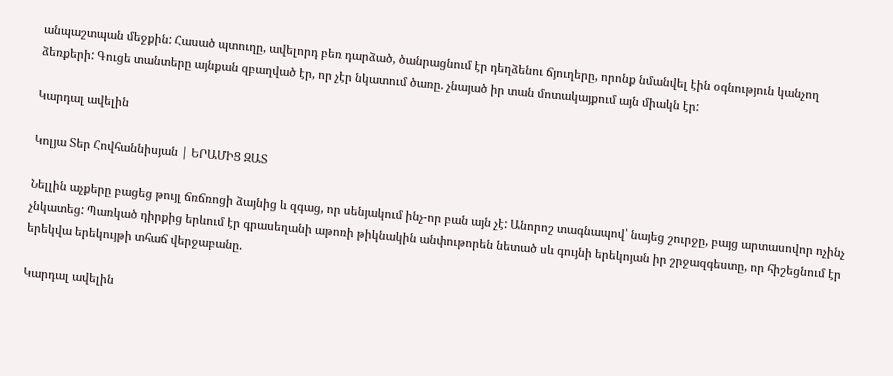անպաշտպան մեջքին: Հասած պտուղը, ավելորդ բեռ դարձած, ծանրացնում էր դեղձենու ճյուղերը, որոնք նմանվել էին օգնություն կանչող ձեռքերի: Գուցե տանտերը այնքան զբաղված էր, որ չէր նկատում ծառը. չնայած իր տան մոտակայքում այն միակն էր:

Կարդալ ավելին

Կոլյա Տեր Հովհաննիսյան | ԵՐԱՄԻՑ ԶԱՏ

Նելլին աչքերը բացեց թույլ ճռճռոցի ձայնից և զգաց, որ սենյակում ինչ-որ բան այն չէ: Անորոշ տագնապով՝ նայեց շուրջը, բայց արտասովոր ոչինչ չնկատեց: Պառկած դիրքից երևում էր գրասեղանի աթոռի թիկնակին անփութորեն նետած սև գույնի երեկոյան իր շրջազգեստը, որ հիշեցնում էր երեկվա երեկույթի տհաճ վերջաբանը.

Կարդալ ավելին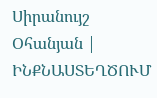Սիրանույշ Օհանյան | ԻՆՔՆԱՍՏԵՂԾՈՒՄ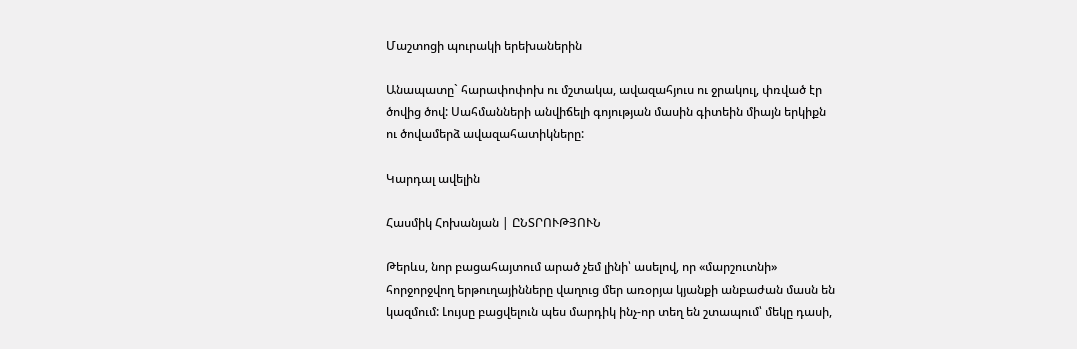Մաշտոցի պուրակի երեխաներին

Անապատը` հարափոփոխ ու մշտակա, ավազահյուս ու ջրակուլ, փռված էր ծովից ծով: Սահմանների անվիճելի գոյության մասին գիտեին միայն երկիքն ու ծովամերձ ավազահատիկները:

Կարդալ ավելին

Հասմիկ Հոխանյան | ԸՆՏՐՈՒԹՅՈՒՆ

Թերևս, նոր բացահայտում արած չեմ լինի՝ ասելով, որ «մարշուտնի» հորջորջվող երթուղայինները վաղուց մեր առօրյա կյանքի անբաժան մասն են կազմում: Լույսը բացվելուն պես մարդիկ ինչ-որ տեղ են շտապում՝ մեկը դասի,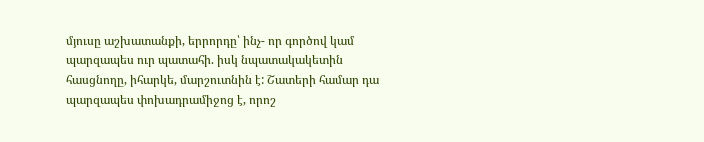մյուսը աշխատանքի, երրորդը՝ ինչ- որ գործով կամ պարզապես ուր պատահի. իսկ նպատակակետին հասցնողը, իհարկե, մարշուտնին է: Շատերի համար դա պարզապես փոխադրամիջոց է, որոշ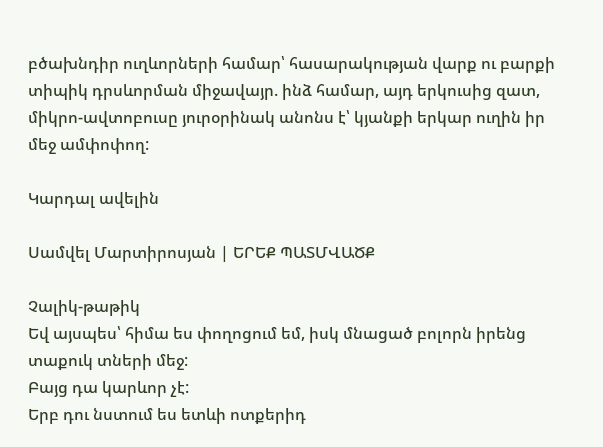բծախնդիր ուղևորների համար՝ հասարակության վարք ու բարքի տիպիկ դրսևորման միջավայր. ինձ համար, այդ երկուսից զատ, միկրո-ավտոբուսը յուրօրինակ անոնս է՝ կյանքի երկար ուղին իր մեջ ամփոփող:

Կարդալ ավելին

Սամվել Մարտիրոսյան | ԵՐԵՔ ՊԱՏՄՎԱԾՔ

Չալիկ-թաթիկ
Եվ այսպես՝ հիմա ես փողոցում եմ, իսկ մնացած բոլորն իրենց տաքուկ տների մեջ:
Բայց դա կարևոր չէ:
Երբ դու նստում ես ետևի ոտքերիդ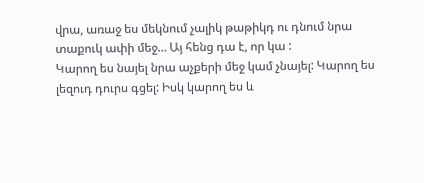վրա, առաջ ես մեկնում չալիկ թաթիկդ ու դնում նրա տաքուկ ափի մեջ… Այ հենց դա է, որ կա :
Կարող ես նայել նրա աչքերի մեջ կամ չնայել: Կարող ես լեզուդ դուրս գցել: Իսկ կարող ես և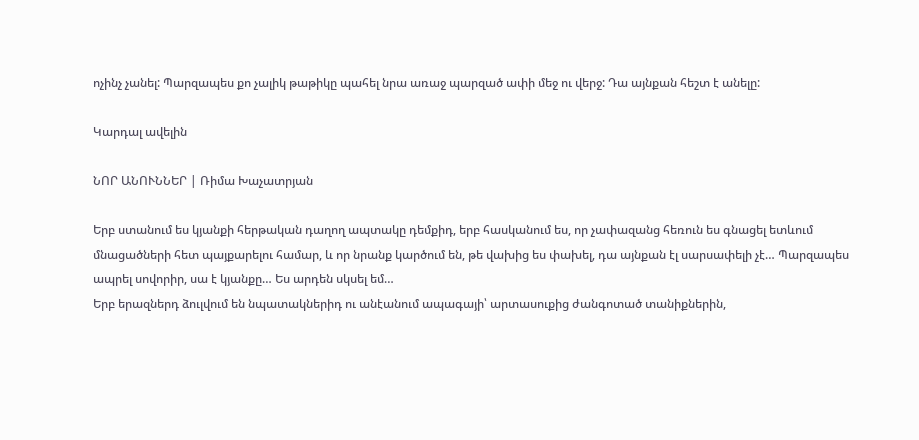ոչինչ չանել: Պարզապես քո չալիկ թաթիկը պահել նրա առաջ պարզած ափի մեջ ու վերջ: Դա այնքան հեշտ է անելը:

Կարդալ ավելին

ՆՈՐ ԱՆՈՒՆՆԵՐ | Ռիմա Խաչատրյան

Երբ ստանում ես կյանքի հերթական դաղող ապտակը դեմքիդ, երբ հասկանում ես, որ չափազանց հեռուն ես գնացել ետևում մնացածների հետ պայքարելու համար, և որ նրանք կարծում են, թե վախից ես փախել, դա այնքան էլ սարսափելի չէ… Պարզապես ապրել սովորիր, սա է կյանքը… Ես արդեն սկսել եմ…
Երբ երազներդ ձուլվում են նպատակներիդ ու անէանում ապագայի՝ արտասուքից ժանգոտած տանիքներին,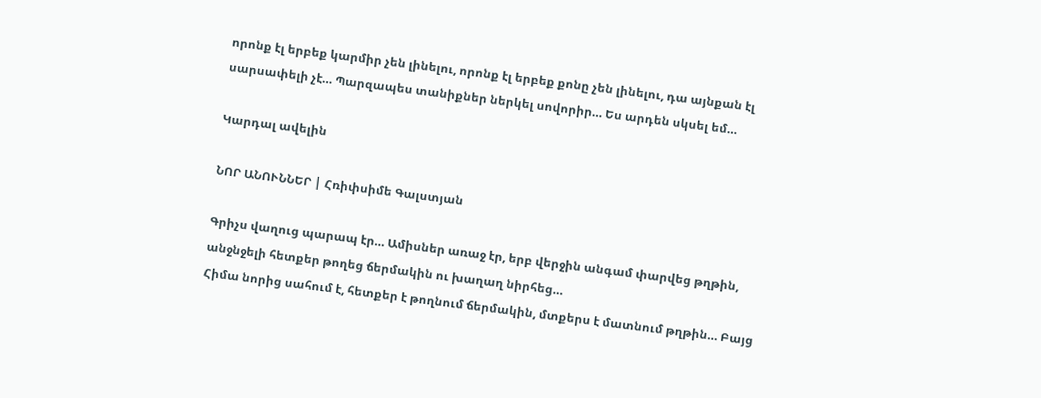որոնք էլ երբեք կարմիր չեն լինելու, որոնք էլ երբեք քոնը չեն լինելու, դա այնքան էլ սարսափելի չէ… Պարզապես տանիքներ ներկել սովորիր… Ես արդեն սկսել եմ…

Կարդալ ավելին

ՆՈՐ ԱՆՈՒՆՆԵՐ | Հռիփսիմե Գալստյան

Գրիչս վաղուց պարապ էր… Ամիսներ առաջ էր, երբ վերջին անգամ փարվեց թղթին, անջնջելի հետքեր թողեց ճերմակին ու խաղաղ նիրհեց…
Հիմա նորից սահում է, հետքեր է թողնում ճերմակին, մտքերս է մատնում թղթին… Բայց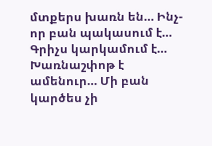մտքերս խառն են… Ինչ-որ բան պակասում է… Գրիչս կարկամում է… Խառնաշփոթ է ամենուր… Մի բան կարծես չի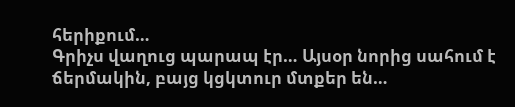հերիքում…
Գրիչս վաղուց պարապ էր… Այսօր նորից սահում է ճերմակին, բայց կցկտուր մտքեր են…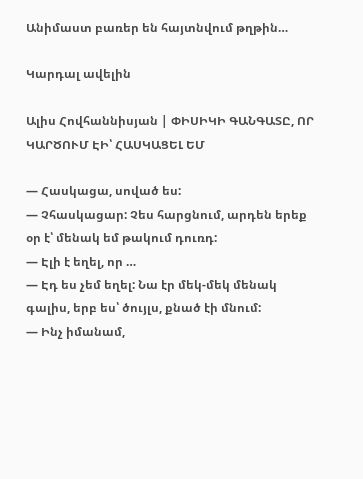Անիմաստ բառեր են հայտնվում թղթին…

Կարդալ ավելին

Ալիս Հովհաննիսյան | ՓԻՍԻԿԻ ԳԱՆԳԱՏԸ, ՈՐ ԿԱՐԾՈՒՄ ԷԻ՝ ՀԱՍԿԱՑԵԼ ԵՄ

— Հասկացա, սոված ես:
— Չհասկացար: Չես հարցնում, արդեն երեք օր է՝ մենակ եմ թակում դուռդ:
— Էլի է եղել, որ …
— Էդ ես չեմ եղել: Նա էր մեկ-մեկ մենակ գալիս, երբ ես՝ ծույլս, քնած էի մնում:
— Ինչ իմանամ,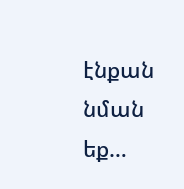էնքան նման եք…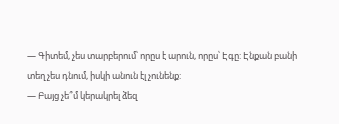— Գիտեմ, չես տարբերում՝ որըս է արուն, որըս՝ Էգը: Էնքան բանի տեղ չես դնում, իսկի անուն էլ չունենք:
— Բայց չե՞մ կերակրել ձեզ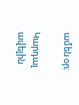ամեն օր:

Կարդալ ավելին